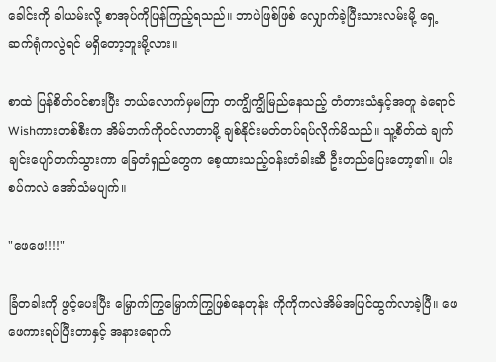ခေါင်းကို ခါယမ်းလို့ စာအုပ်ကိုပြန်ကြည့်ရသည်။ ဘာ‌ပဲဖြစ်ဖြစ် လျှောက်ခဲ့ပြီးသားလမ်းမို့ ရှေ့ဆက်ရုံကလွဲရင် မရှိတော့ဘူးမို့လား။

စာထဲ ပြန်စိတ်ဝင်စားပြီး ဘယ်လောက်မှမကြာ တကျွိကျွိမြည်နေသည့် တံတားသံနှင့်အတူ ခဲရောင် Wishကားတစ်စီးက အိမ်ဘက်ကိုဝင်လာတာမို့ ချစ်နိုင်းမတ်တပ်ရပ်လိုက်မိသည်။ သူ့စိတ်ထဲ ချက်ချင်းပျော်တက်သွားကာ ခြေတံရှည်တွေက စေ့ထားသည့်ဝန်းတံခါးဆီ ဦးတည်ပြေးတော့၏။ ပါးစပ်ကလဲ အော်သံမပျက်။

"ဖေဖေ!!!!"

ခြံတခါးကို ဖွင့်ပေးပြီး မြှောက်ကြွမြှောက်ကြွဖြစ်နေတုန်း ကိုကိုကလဲအိမ်အပြင်ထွက်လာခဲ့ပြီ။ ဖေဖေကားရပ်ပြီးတာနှင့် အနားရောက်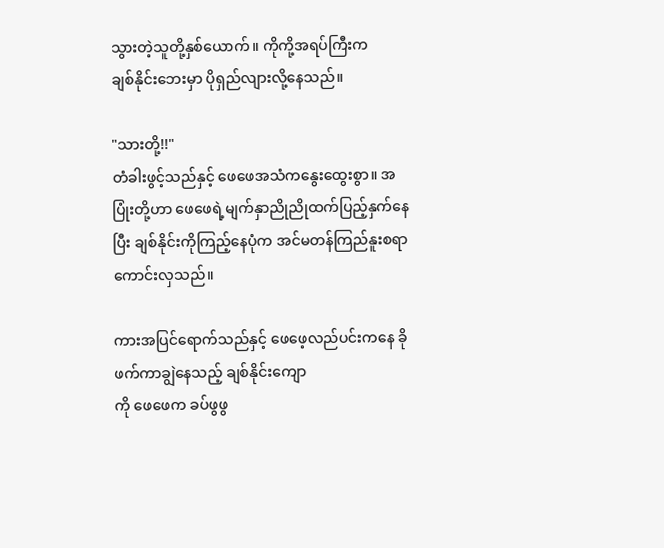သွားတဲ့သူတို့နှစ်ယောက်။ ကိုကို့အရပ်ကြီးက
ချစ်နိုင်းဘေးမှာ ပိုရှည်လျားလို့နေသည်။

"သားတို့!!"
တံခါးဖွင့်သည်နှင့် ဖေဖေအသံကနွေးထွေးစွာ။ အပြုံးတို့ဟာ ဖေဖေရဲ့မျက်နှာညိုညိုထက်ပြည့်နှက်နေပြီး ချစ်နိုင်းကိုကြည့်နေပုံက အင်မတန်ကြည်နူးစရာကောင်းလှသည်။

ကားအပြင်ရောက်သည်နှင့် ဖေဖေ့လည်ပင်းကနေ ခိုဖက်ကာချွဲနေသည့် ချစ်နိုင်းကျော
ကို ဖေဖေက ခပ်ဖွဖွ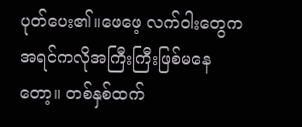ပုတ်ပေး၏။ဖေဖေ့ လက်ဝါးတွေက အရင်ကလိုအကြီးကြီးဖြစ်မနေတော့။ တစ်နှစ်ထက်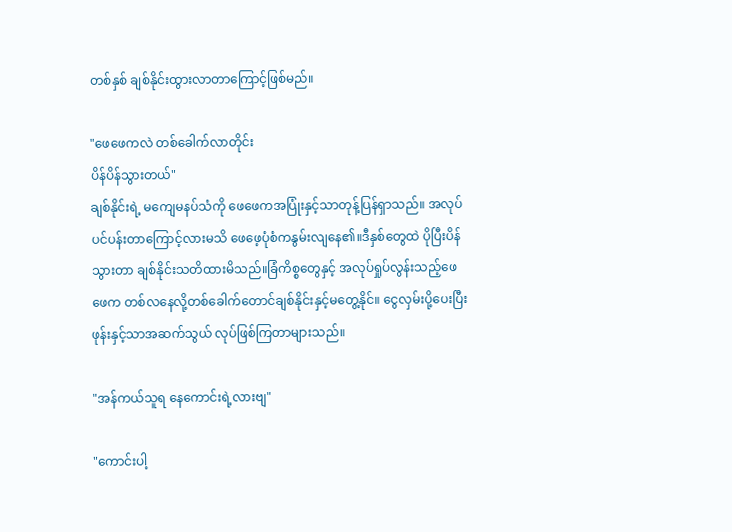တစ်နှစ် ချစ်နိုင်းထွားလာတာကြောင့်ဖြစ်မည်။

"ဖေဖေကလဲ တစ်ခေါက်လာတိုင်း
ပိန်ပိန်သွားတယ်"
ချစ်နိုင်းရဲ့ မကျေမနပ်သံကို ဖေဖေကအပြုံးနှင့်သာတုန့်ပြန်ရှာသည်။ အလုပ်ပင်ပန်းတာကြောင့်လားမသိ ဖေဖေ့ပုံစံကနွမ်းလျနေ၏။ဒီနှစ်တွေထဲ ပိုပြီးပိန်သွားတာ ချစ်နိုင်းသတိထားမိသည်။ခြံကိစ္စတွေနှင့် အလုပ်ရှုပ်လွန်းသည့်ဖေဖေက တစ်လနေလို့တစ်ခေါက်တောင်ချစ်နိုင်းနှင့်မတွေ့နိုင်။ ငွေလှမ်းပို့ပေးပြီး ဖုန်းနှင့်သာအဆက်သွယ် လုပ်ဖြစ်ကြတာများသည်။

"အန်ကယ်သူရ နေကောင်းရဲ့လားဗျ"

"ကောင်းပါ့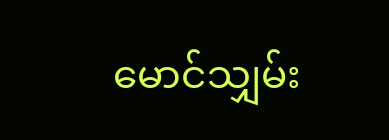မောင်သျှမ်း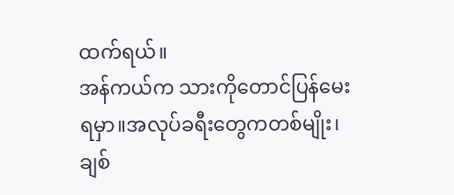ထက်ရယ်။
အန်ကယ်က သားကိုတောင်ပြန်မေးရမှာ။အလုပ်ခရီးတွေကတစ်မျိုး၊ ချစ်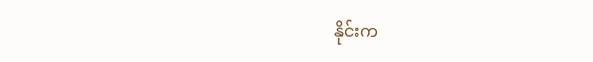နိုင်းက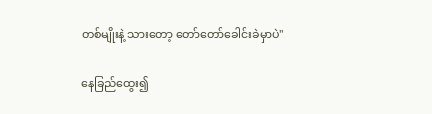တစ်မျိုးနဲ့ သားတော့ တော်တော်ခေါင်းခဲမှာပဲ"

နေခြည်ထွေး၍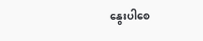နွေးပါစေ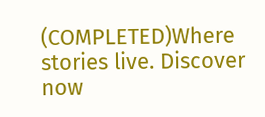(COMPLETED)Where stories live. Discover now